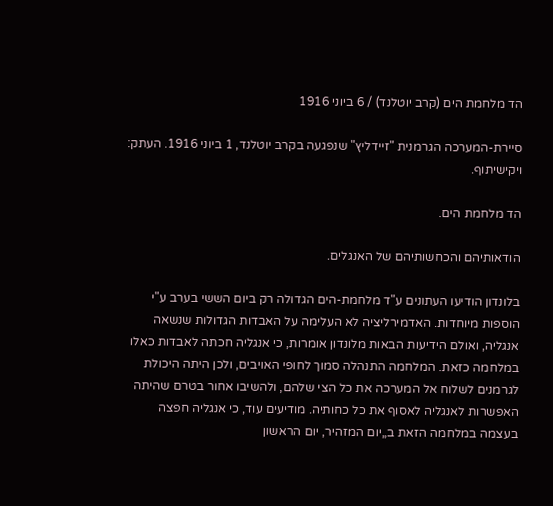הד מלחמת הים (קרב יוטלנד) / 6 ביוני 1916

סיירת-המערכה הגרמנית "זיידליץ" שנפגעה בקרב יוטלנד, 1 ביוני 1916. העתק: ויקישיתוף.

הד מלחמת הים.

הודאותיהם והכחשותיהם של האנגלים.

בלונדון הודיעו העתונים ע"ד מלחמת-הים הגדולה רק ביום הששי בערב ע"י הוספות מיוחדות. האדמירליציה לא העלימה על האבדות הגדולות שנשאה אנגליה, ואולם הידיעות הבאות מלונדון אומרות, כי אנגליה חכתה לאבדות כאלו במלחמה כזאת. המלחמה התנהלה סמוך לחופי האויבים, ולכן היתה היכולת לגרמנים לשלוח אל המערכה את כל הצי שלהם, ולהשיבו אחור בטרם שהיתה האפשרות לאנגליה לאסוף את כל כחותיה. מודיעים עוד, כי אנגליה חפצה בעצמה במלחמה הזאת ב„יום המזהיר, יום הראשון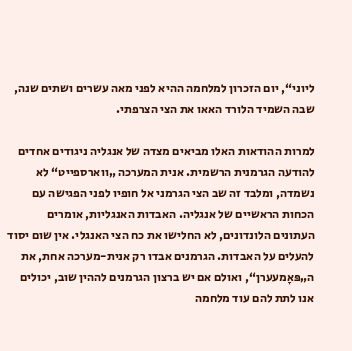ליוני“, יום הזכרון למלחמה ההיא לפני מאה עשרים ושתים שנה, שבה השמיד הלורד האאו את הצי הצרפתי.

למרות ההודאות האלו מביאים מצדה של אנגליה ניגודים אחדים להודעה הגרמנית הרשמית. אנית המערכה „ווארספייט“ לא נשמדה, ומלבד זה שב הצי הגרמני אל חופיו לפני הפגישה עם הכחות הראשיים של אנגליה. האבדות האנגליות, אומרים העתונים הלונדונים, לא החלישו את כח הצי האנגלי. אין שום יסוד להעלים על האבדות. הגרמנים אבדו רק אנית-מערכה אחת, את ה„פּאָמעערן“, ואולם אם יש ברצון הגרמנים לההין שוב, יכולים אנו לתת להם עוד מלחמה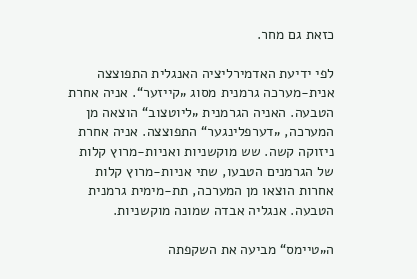כזאת גם מחר.

לפי ידיעת האדמירליציה האנגלית התפוצצה אנית-מערכה גרמנית מסוג „קייזער“. אניה אחרת הטבעה. האניה הגרמנית „ליוטצוב“ הוצאה מן המערכה, „דערפלינגער“ התפוצצה. אניה אחרת ניזוקה קשה. שש מוקשניות ואניות-מרוץ קלות של הגרמנים הטבעו, שתי אניות-מרוץ קלות אחרות הוצאו מן המערכה, תת-מימית גרמנית הטבעה. אנגליה אבדה שמונה מוקשניות.

ה„טיימס“ מביעה את השקפתה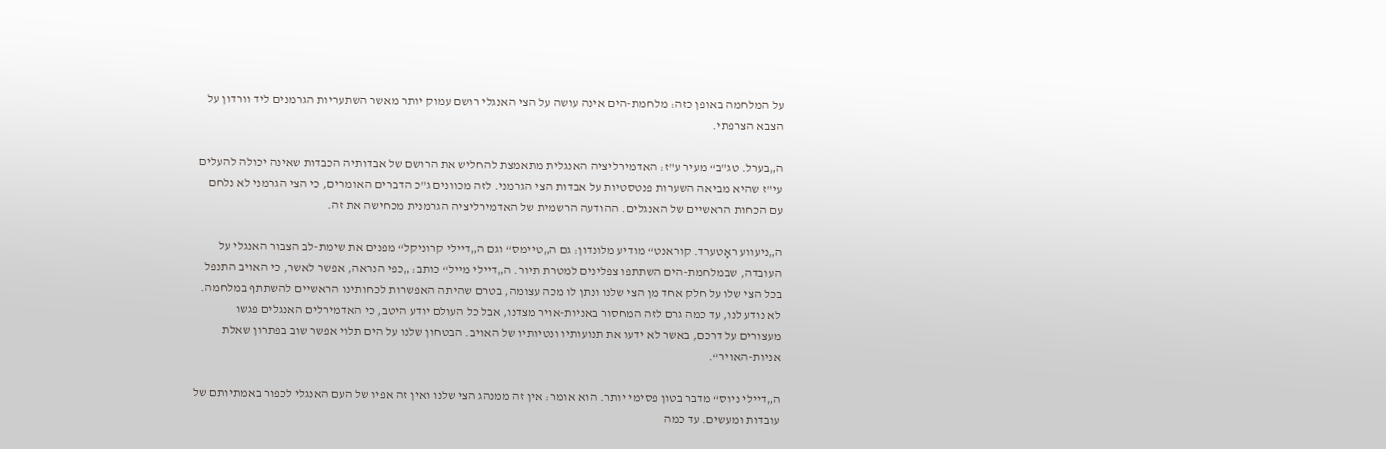על המלחמה באופן כזה: מלחמת-הים אינה עושה על הצי האנגלי רושם עמוק יותר מאשר השתעריות הגרמנים ליד וורדון על הצבא הצרפתי.

ה„בערל. טג"ב“ מעיר ע"ז: האדמירליציה האנגלית מתאמצת להחליש את הרושם של אבדותיה הכבדות שאינה יכולה להעלים עי"ז שהיא מביאה השערות פנטסטיות על אבדות הצי הגרמני. לזה מכוונים ג"כ הדברים האומרים, כי הצי הגרמני לא נלחם עם הכחות הראשיים של האנגלים. ההודעה הרשמית של האדמירליציה הגרמנית מכחישה את זה.

ה„ניעווע ראָטערד. קוראנט“ מודיע מלונדון: גם ה„טיימס“ וגם ה„דיילי קרוניקל“ מפנים את שימת-לב הצבור האנגלי על העובדה, שבמלחמת-הים השתתפו צפלינים למטרת תיור. ה„דיילי מייל“ כותב: „כפי הנראה, אפשר לאשר, כי האויב התנפל בכל הצי שלו על חלק אחד מן הצי שלנו ונתן לו מכה עצומה, בטרם שהיתה האפשרות לכחותינו הראשיים להשתתף במלחמה. לא נודע לנו, עד כמה גרם לזה המחסור באניות-אויר מצדנו, אבל כל העולם יודע היטב, כי האדמירלים האנגלים פגשו מעצורים על דרכם, באשר לא ידעו את תנועותיו ונטיותיו של האויב. הבטחון שלנו על הים תלוי אפשר שוב בפתרון שאלת אניות-האויר“.

ה„דיילי ניוס“ מדבר בטון פסימי יותר. הוא אומר: אין זה ממנהג הצי שלנו ואין זה אפיו של העם האנגלי לכפור באמתיותם של עובדות ומעשים. עד כמה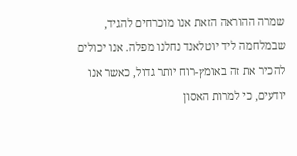שמרה ההוראה הזאת אנו מוכרחים להגיד, שבמלחמה ליד יוטלאנד נחלנו מפלה. אנו יכולים להכיר את זה באומץ-רוח יותר גדול, כאשר אנו יודעים, כי למרות האסון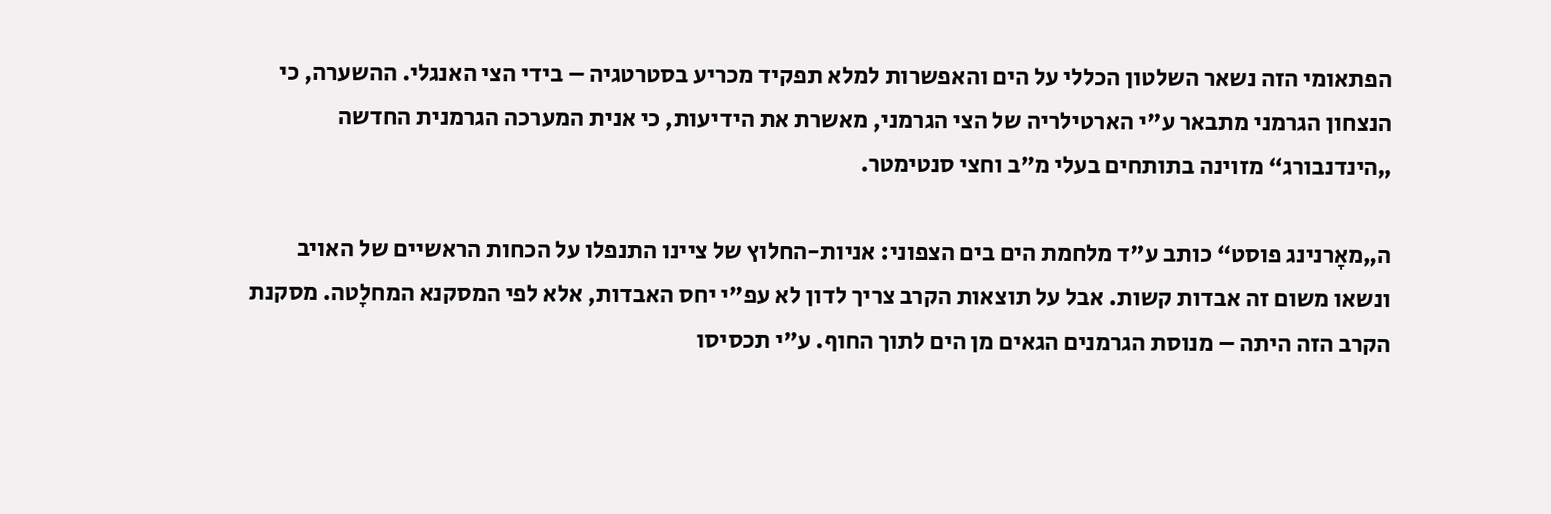הפתאומי הזה נשאר השלטון הכללי על הים והאפשרות למלא תפקיד מכריע בסטרטגיה – בידי הצי האנגלי. ההשערה, כי הנצחון הגרמני מתבאר ע"י הארטילריה של הצי הגרמני, מאשרת את הידיעות, כי אנית המערכה הגרמנית החדשה „הינדנבורג“ מזוינה בתותחים בעלי מ"ב וחצי סנטימטר.

ה„מאָרנינג פוסט“ כותב ע"ד מלחמת הים בים הצפוני: אניות-החלוץ של ציינו התנפלו על הכחות הראשיים של האויב ונשאו משום זה אבדות קשות. אבל על תוצאות הקרב צריך לדון לא עפ"י יחס האבדות, אלא לפי המסקנא המחלָטה. מסקנת הקרב הזה היתה – מנוסת הגרמנים הגאים מן הים לתוך החוף. ע"י תכסיסו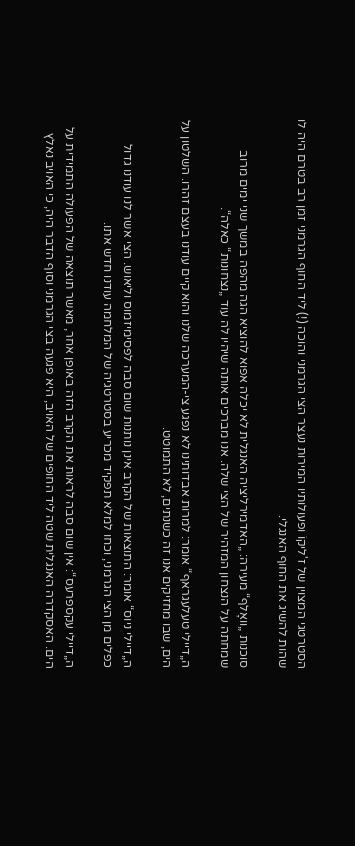הסטרטגי המצוין של ז'ליקוֹ ופעולותיו המירות נעצר הצי הגרמני והוכה (!) ליד החוף הגרמני זמן רב בטרם היה לו שהות להשיג את החוף האנגלי.

סוכנות „וואָלף“ מעירה: „האדמירליציה האנגלית לא יכלה אפוא להוציא הגה מהפה במשך שני ימים מרוב שמחתה על הנצחון המזהיר של הצי שלה. אנו מברכים אותה שיהיו לה עוד „נצחונות“ כאלה“.

ה„דיילי טעלעגראף“ אומר: למרות אבדותינו לא נפגע צי-המערכה שלנו והוא קיים עודנו בעצם זהרו. השלטון על הים, שבו מחזיקים אנו זה כשנתים, לא התמוטט.

ה„דיילי ניוס“ אומר: התוצאות של הקרב אינן נותנות שום סבה לפסימיזמוס וליאוש. הצי אשר לנו עודנו גדול כפלים מן הצי הגרמני, וכחו למלא תפקיד מכריע בסטרטגיה של המלחמה עודנו חדש אתו.

ה„דיילי עקספרעס“: אין שום סבה לראות את הקרב הזה באופן אחר, מאשר תוצאה של הפעולה התמידית על הים. האסקדרה האנגלית שטה ליד החופים של האויב, היא פגעה בצי הגרמני וסוף הדבר היה, כי האויב נאלץ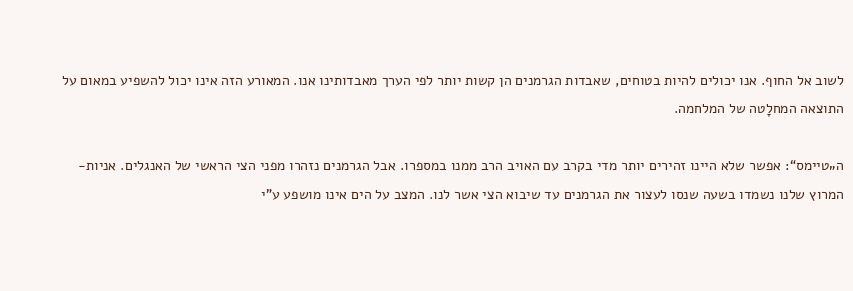לשוב אל החוף. אנו יכולים להיות בטוחים, שאבדות הגרמנים הן קשות יותר לפי הערך מאבדותינו אנו. המאורע הזה אינו יכול להשפיע במאום על התוצאה המחלָטה של המלחמה.

ה„טיימס“: אפשר שלא היינו זהירים יותר מדי בקרב עם האויב הרב ממנו במספרו. אבל הגרמנים נזהרו מפני הצי הראשי של האנגלים. אניות-המרוץ שלנו נשמדו בשעה שנסו לעצור את הגרמנים עד שיבוא הצי אשר לנו. המצב על הים אינו מושפע ע"י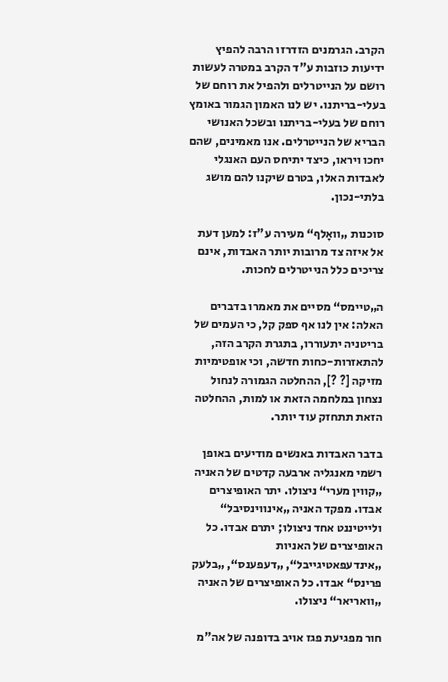הקרב. הגרמנים הזדרזו הרבה להפיץ ידיעות כוזבות ע"ד הקרב במטרה לעשות רושם על הנייטרלים ולהפיל את רוחם של בעלי-בריתנו. יש לנו האמון הגמור באומץ רוחם של בעלי-בריתנו ובשכל האנושי הבריא של הנייטרלים. אנו מאמינים, שהם יחכו ויראו, כיצד יתיחס העם האנגלי לאבדות האלו, בטרם שיקנו להם מושג בלתי-נכון.

סוכנות „וואָלף“ מעירה ע"ז: למען דעת אל איזה צד מרובות יותר האבדות, אינם צריכים כלל הנייטרלים לחכות.

ה„טיימס“ מסיים את מאמרו בדברים האלה: אין לנו אף ספק קל, כי העמים של בריטניה יתעוררו, בתגרת הקרב הזה, להתאזרות-כחות חדשה, וכי אופטימיות מזיקה [? ?], ההחלטה הגמורה לנחול נצחון במלחמה הזאת או למות, ההחלטה הזאת תתחזק עוד יותר.

בדבר האבדות באנשים מודיעים באופן רשמי מאנגליה ארבעה קדטים של האניה „קווין מערי“ ניצולו. יתר האופיצרים אבדו. מפקד האניה „אינווינסיבל“ ולייטיננט אחד ניצולו; יתרם אבדו. כל האופיצרים של האניות „אינדעפאטיגייבל“, „דעפענס“, „בלעק פרינס“ אבדו. כל האופיצרים של האניה „וואריאר“ ניצולו.

חור מפגיעת פגז אויב בדופנה של אה"מ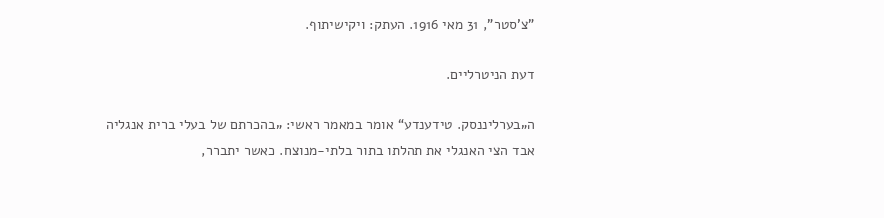"צ'סטר", 31 מאי 1916. העתק: ויקישיתוף.

דעת הניטרליים.

ה„בערליננסק. טידענדע“ אומר במאמר ראשי: „בהכרתם של בעלי ברית אנגליה אבד הצי האנגלי את תהלתו בתור בלתי-מנוצח. כאשר יתברר,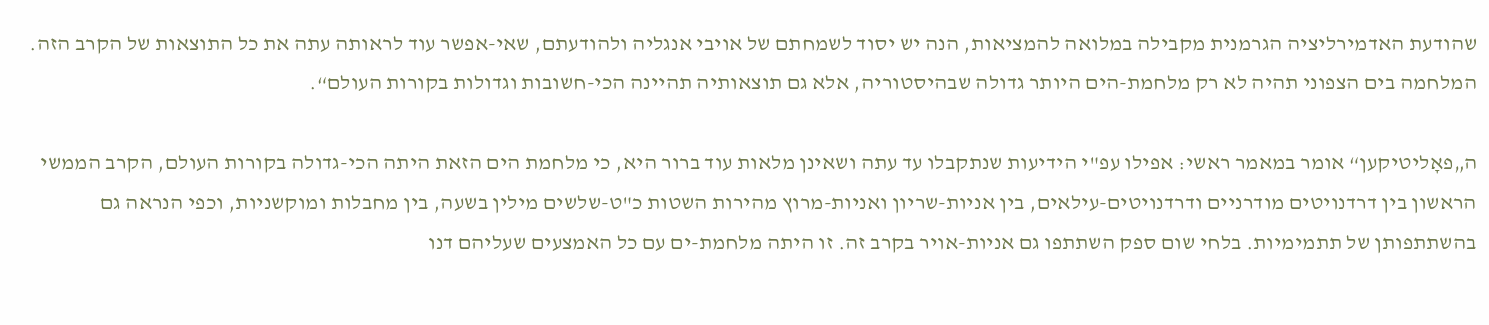שהודעת האדמירליציה הגרמנית מקבילה במלואה להמציאות, הנה יש יסוד לשמחתם של אויבי אנגליה ולהודעתם, שאי-אפשר עוד לראותה עתה את כל התוצאות של הקרב הזה. המלחמה בים הצפוני תהיה לא רק מלחמת-הים היותר גדולה שבהיסטוריה, אלא גם תוצאותיה תהיינה הכי-חשובות וגדולות בקורות העולם“.

ה„פאָליטיקען“ אומר במאמר ראשי: אפילו עפ"י הידיעות שנתקבלו עד עתה ושאינן מלאות עוד ברור היא, כי מלחמת הים הזאת היתה הכי-גדולה בקורות העולם, הקרב הממשי הראשון בין דרדנויטים מודרניים ודרדנויטים-עילאים, בין אניות-שריון ואניות-מרוץ מהירות השטות כ"ט-שלשים מילין בשעה, בין מחבלות ומוקשניות, וכפי הנראה גם בהשתתפותן של תתמימיות. בלחי שום ספק השתתפו גם אניות-אויר בקרב זה. זו היתה מלחמת-ים עם כל האמצעים שעליהם דנו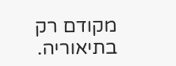מקודם רק בתיאוריה.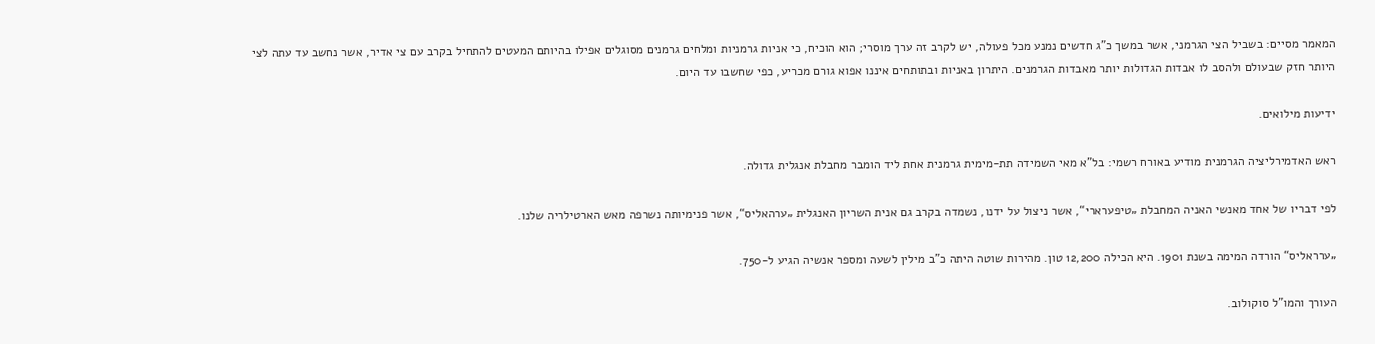המאמר מסיים: בשביל הצי הגרמני, אשר במשך כ"ג חדשים נמנע מכל פעולה, יש לקרב זה ערך מוסרי; הוא הוכיח, כי אניות גרמניות ומלחים גרמנים מסוגלים אפילו בהיותם המעטים להתחיל בקרב עם צי אדיר, אשר נחשב עד עתה לצי היותר חזק שבעולם ולהסב לו אבדות הגדולות יותר מאבדות הגרמנים. היתרון באניות ובתותחים איננו אפוא גורם מכריע, כפי שחשבו עד היום.

ידיעות מילואים.

ראש האדמירליציה הגרמנית מודיע באורח רשמי: בל"א מאי השמידה תת-מימית גרמנית אחת ליד הומבר מחבלת אנגלית גדולה.

לפי דבריו של אחד מאנשי האניה המחבלת „טיפערארי“, אשר ניצול על ידנו, נשמדה בקרב גם אנית השריון האנגלית „ערהאליס“, אשר פנימיותה נשרפה מאש הארטילריה שלנו.

„ערראליס“ הורדה המימה בשנת 1901. היא הכילה 12,200 טון. מהירות שוטה היתה כ"ב מילין לשעה ומספר אנשיה הגיע ל-750.

העורך והמו"ל סוקולוב.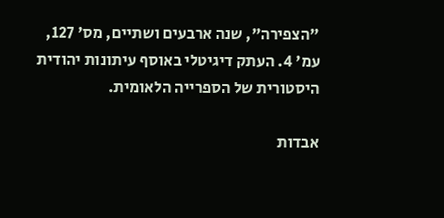"הצפירה", שנה ארבעים ושתיים, מס' 127, עמ' 4. העתק דיגיטלי באוסף עיתונות יהודית היסטורית של הספרייה הלאומית.

אבדות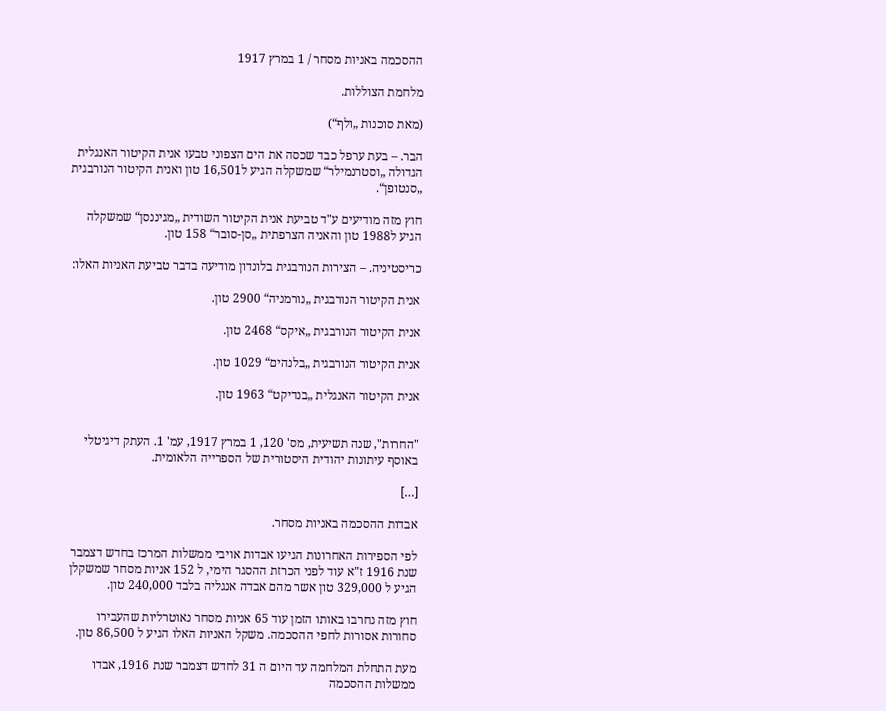ההסכמה באניות מסחר / 1 במרץ 1917

מלחמת הצוללות.

(מאת סוכנות „ולף“)

הבר. – בעת ערפל כבד שכסה את הים הצפוני טבעו אנית הקיטור האנגלית הגדולה „וסטרנמילר“ שמשקלה הגיע ל16,501 טון ואנית הקיטור הנורבגית „סנטופן“.

חוץ מזה מודיעים ע"ד טביעת אנית הקיטור השודית „מגיננסן“ שמשקלה הגיע ל1988 טון והאניה הצרפתית „סן-סובר“ 158 טון.

כריסטיניה. – הצירות הנורבגית בלונדון מודיעה בדבר טביעת האניות האלו:

אנית הקיטור הנורבגית „נורמניה“ 2900 טון.

אנית הקיטור הנורבגית „איקס“ 2468 טון.

אנית הקיטור הנורבגית „בלנהים“ 1029 טון.

אנית הקיטור האנגלית „בנדיקט“ 1963 טון.


"החרות", שנה תשיעית, מס' 120, 1 במרץ 1917, עמ' 1. העתק דיגיטלי באוסף עיתונות יהודית היסטורית של הספרייה הלאומית.

[…]

אבדות ההסכמה באניות מסחר.

לפי הספירות האחרונות הגיעו אבדות אויבי ממשלות המרכז בחדש דצמבר שנת 1916 ז"א עוד לפני הכרזת ההסגר הימי, ל 152 אניות מסחר שמשקלן הגיע ל 329,000 טון אשר מהם אבדה אנגליה בלבד 240,000 טון.

חוץ מזה נחרבו באותו הזמן עוד 65 אניות מסחר נאוטרליות שהעבירו סחורות אסורות לחפי ההסכמה. משקל האניות האלו הגיע ל 86,500 טון.

מעת התחלת המלחמה עד היום ה 31 לחדש דצמבר שנת 1916, אבדו ממשלות ההסכמה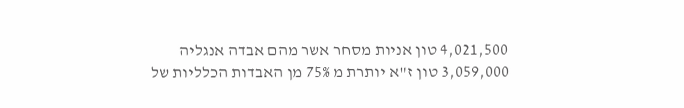4,021,500 טון אניות מסחר אשר מהם אבדה אנגליה 3,059,000 טון ז"א יותרת מ 75% מן האבדות הכלליות של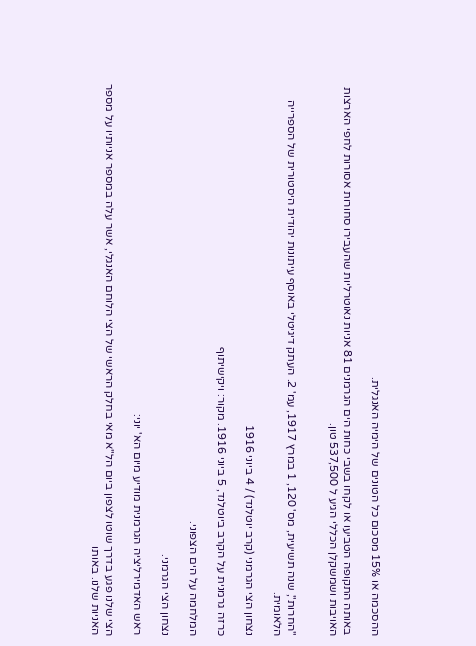ההסכמה או 15% מסכום כל הטונים של הימיה האנגלית.

באותה התקופה הטביעו או לקחו בשבי כחות הים הגרמנים 81 אניות נאוטרליות שהעבירו סחורות אסורות לחפי הארצות האויבות ושמשקלן הכללי הגיע ל 537,500 טון.


"החרות", שנה תשיעית, מס' 120, 1 במרץ 1917, עמ' 2. העתק דיגיטלי באוסף עיתונות יהודית היסטורית של הספרייה הלאומית.

נצחון הצי הגרמני (קרב יוטלנד) / 4 ביוני 1916

כרזה גרמנית על הקרב ביוטלנד, 5 ביוני 1916. מקור: ויקישיתוף

המלחמה על הים הצפוני.

נצחון הצי הגרמני.

ראש האדמירליציה הגרמנית מודיע מיום הא' יוני:

הצי שלנו פגע בדרך שוטו לצפון ביום הל"א מאי בחלק הראשי של הצי הלוחם האנגלי, אשר עלה במספר אניותיו על מספר האניות שלנו. באותו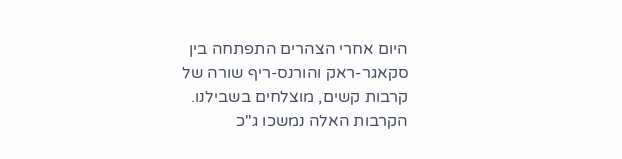היום אחרי הצהרים התפתחה בין סקאגר-ראק והורנס-ריף שורה של קרבות קשים, מוצלחים בשבילנו. הקרבות האלה נמשכו ג"כ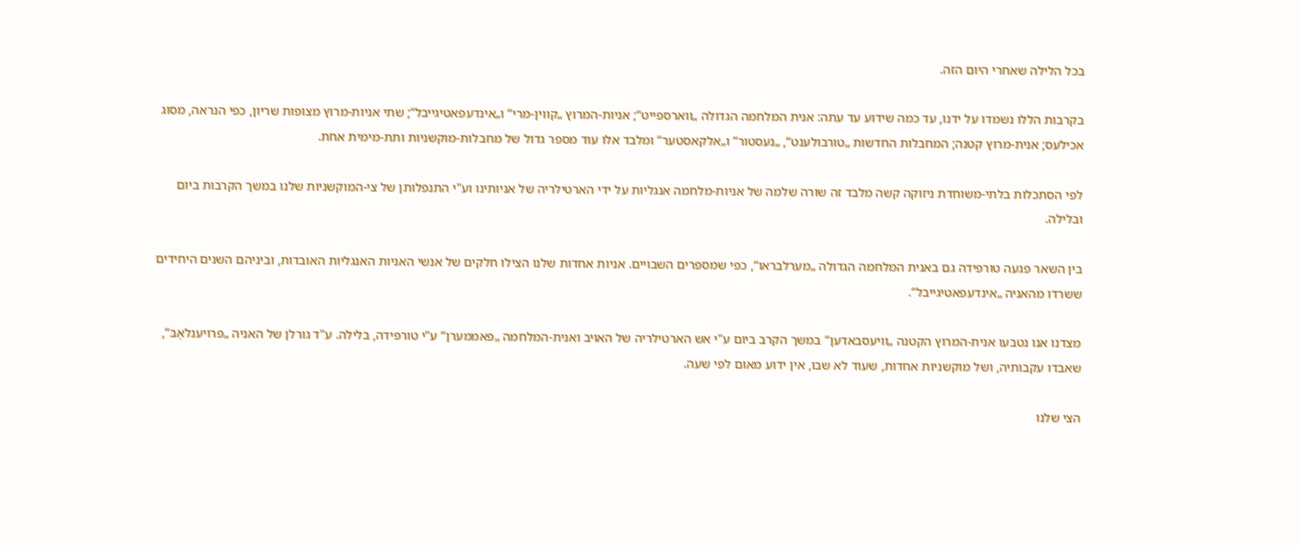בכל הלילה שאחרי היום הזה.

בקרבות הללו נשמדו על ידנו, עד כמה שידוע עד עתה: אנית המלחמה הגדולה „ווארספייט“; אניות-המרוץ „קווין-מרי“ ו„אינדעפאטיגייבל“; שתי אניות-מרוץ מצופות שריון, כפי הנראה, מסוג אכילעס; אנית-מרוץ קטנה; המחבלות החדשות „טורבולענט“, „נעסטור“ ו„אלקאסטער“ ומלבד אלו עוד מספר גדול של מחבלות-מוקשניות ותת-מימית אחת.

לפי הסתכלות בלתי-משוחדת ניזוקה קשה מלבד זה שורה שלמה של אניות-מלחמה אנגליות על ידי הארטילריה של אניותינו וע"י התנפלותן של צי-המוקשניות שלנו במשך הקרבות ביום ובלילה.

בין השאר פגעה טורפידה גם באנית המלחמה הגדולה „מערלבראו“, כפי שמספרים השבויים. אניות אחדות שלנו הצילו חלקים של אנשי האניות האנגליות האובדות, וביניהם השנים היחידים ששרדו מהאניה „אינדעפאטיגייבל“.

מצדנו אנו נטבעו אנית-המרוץ הקטנה „וויעסבאדען“ במשך הקרב ביום ע"י אש הארטילריה של האויב ואנית-המלחמה „פאממערן“ ע"י טורפידה, בלילה. ע"ד גורלן של האניה „פרויענלאָבּ“, שאבדו עקבותיה, ושל מוקשניות אחדות, שעוד לא שבו, אין ידוע מאום לפי שעה.

הצי שלנו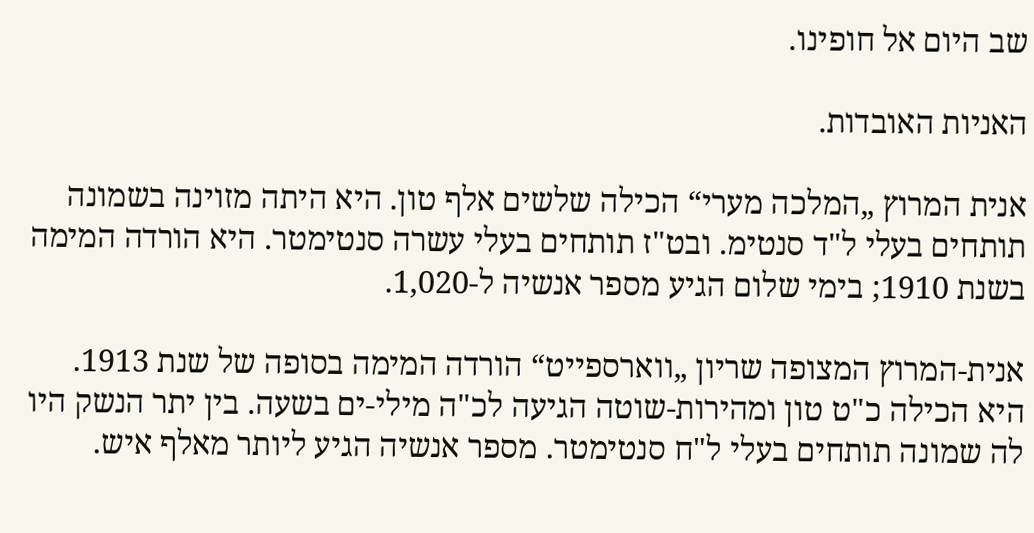שב היום אל חופינו.

האניות האובדות.

אנית המרוץ „המלכה מערי“ הכילה שלשים אלף טון. היא היתה מזוינה בשמונה תותחים בעלי ל"ד סנטימ. ובט"ז תותחים בעלי עשרה סנטימטר. היא הורדה המימה בשנת 1910; בימי שלום הגיע מספר אנשיה ל-1,020.

אנית-המרוץ המצופה שריון „ווארספייט“ הורדה המימה בסופה של שנת 1913. היא הכילה כ"ט טון ומהירות-שוטה הגיעה לכ"ה מילי-ים בשעה. בין יתר הנשק היו לה שמונה תותחים בעלי ל"ח סנטימטר. מספר אנשיה הגיע ליותר מאלף איש.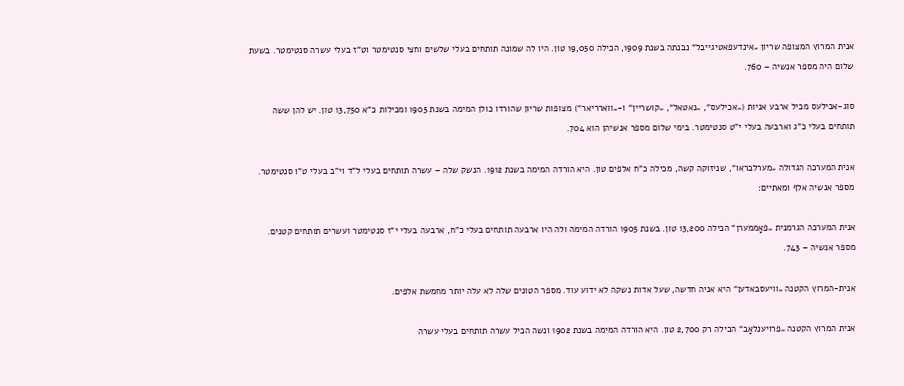אנית המרוץ המצופה שריון „אינדעפאטיגייבל“ נבנתה בשנת 1909, הכילה 19,050 טון. היו לה שמונה תותחים בעלי שלשים וחצי סנטימטר וט"ז בעלי עשרה סנטימטר. בשעת שלום היה מספר אנשיה – 760.

סוג-אכילעס מכיל ארבע אניות („אכילעס“, „נאטאל“, „קושריין“ ו-„ווארריאר“) מצופות שריון שהורדו כולן המימה בשנת 1905 ומכילות כ"א 13,750 טון. יש להן ששה תותחים בעלי כ"ג וארבעה בעלי י"ט סנטימטר. בימי שלום מספר אנשיהן הוא 704.

אנית המערכה הגדולה „מערלבראו“, שניזוקה קשה, מכילה כ"ח אלפים טון. היא הורדה המימה בשנת 1912. הנשק שלה – עשרה תותחים בעלי ל"ד וי"ב בעלי ט"ו סנטימטר. מספר אנשיה אלף ומאתיים:

אנית המערכה הגרמנית „פאָממערן“ הכילה 13,200 טון. בשנת 1905 הורדה המימה ולה היו ארבעה תותחים בעלי כ"ח, ארבעה בעלי י"ז סנטימטר ועשרים תותחים קטנים. מספר אנשיה – 743.

אנית-המרוץ הקטנה „וויעסבאדען“ היא אניה חדשה, שעל אדות נשקה לא ידוע עוד. מספר הטונים שלה לא עלה יותר מחמשת אלפים.

אנית המרוץ הקטנה „פרויענלאָב“ הכילה רק 2,700 טון. היא הורדה המימה בשנת 1902 ונשה הכיל עשרה תותחים בעלי עשרה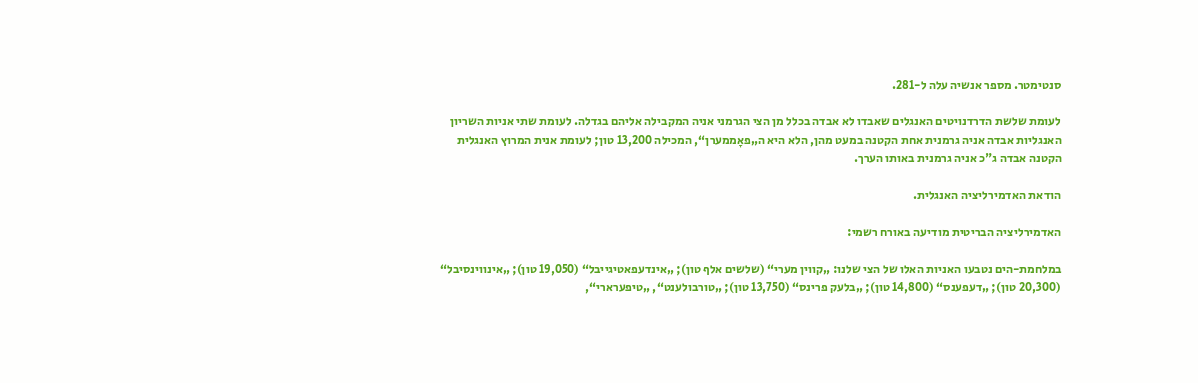סנטימטר. מספר אנשיה עלה ל-281.

לעומת שלשת הדרדנויטים האנגלים שאבדו לא אבדה בכלל מן הצי הגרמני אניה המקבילה אליהם בגדלה. לעומת שתי אניות השריון האנגליות אבדה אניה גרמנית אחת הקטנה במעט מהן, הלא היא ה„פאָממערן“, המכילה 13,200 טון; לעומת אנית המרוץ האנגלית הקטנה אבדה ג"כ אניה גרמנית באותו הערך.

הודאת האדמירליציה האנגלית.

האדמירליציה הבריטית מודיעה באורח רשמי:

במלחמת-הים נטבעו האניות האלו של הצי שלנו: „קווין מערי“ (שלשים אלף טון); „אינדעפאטיגייבל“ (19,050 טון); „אינווינסיבל“ (20,300 טון); „דעפענס“ (14,800 טון); „בלעק פרינס“ (13,750 טון); „טורבולענט“, „טיפערארי“,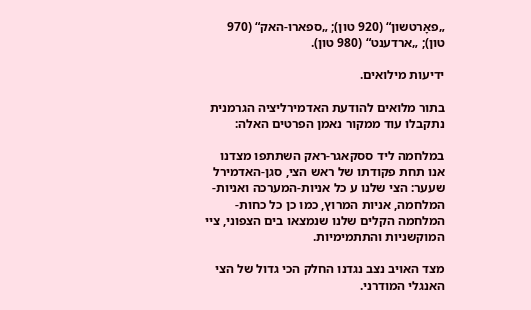„פאָרטשון“ (920 טון); „ספארו-האק“ (970 טון); „ארדענט“ (980 טון).

ידיעות מילואים.

בתור מלואים להודעת האדמירליציה הגרמנית נתקבלו עוד ממקור נאמן הפרטים האלה:

במלחמה ליד ססקאגר-ראק השתתפו מצדנו אנו תחת פקודתו של ראש הצי, סגן-האדמירל שעער: הצי שלנו ע כל אניות-המערכה ואניות-המלחמה, אניות המרוץ, כמו כן כל כחות-המלחמה הקלים שלנו שנמצאו בים הצפוני, ציי המוקשניות והתתמימיות.

מצד האויב נצב נגדנו החלק הכי גדול של הצי האנגלי המודרני.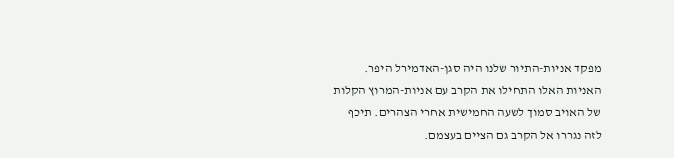מפקד אניות-התיור שלנו היה סגן-האדמירל היפר. האניות האלו התחילו את הקרב עם אניות-המרוץ הקלות של האויב סמוך לשעה החמישית אחרי הצהרים. תיכף לזה נגררו אל הקרב גם הציים בעצמם.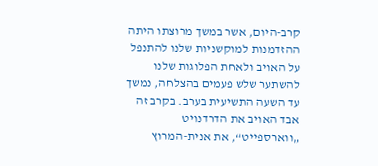קרב-היום, אשר במשך מרוצתו היתה ההזדמנות למוקשניות שלנו להתנפל על האויב ולאחת הפלוגות שלנו להשתער שלש פעמים בהצלחה, נמשך עד השעה התשיעית בערב. בקרב זה אבד האויב את הדרדנויט „ווארספייט“, את אנית-המרוץ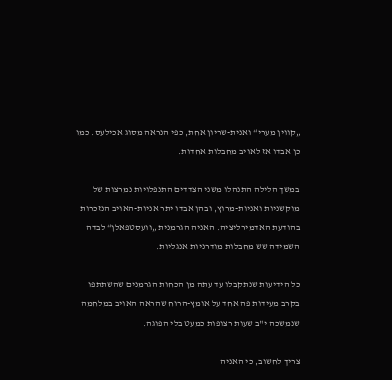„קווין מערי“ ואנית-שריון אחת, כפי הנראה מסוג אכילעס. כמו כן אבדו אז לאויב מחבלות אחדות.

במשך הלילה התנהלו משני הצדדים התנפלויות נמרצות של מוקשניות ואניות-מרוץ, ובהן אבדו יתר אניות-האויב הנזכרות בהודעת האדמירליציה. האניה הגרמנית „וועסטפאלן“ לבדה השמידה שש מחבלות מודרניות אנגליות.

כל הידיעות שנתקבלו עד עתה מן הכחות הגרמנים שהשתתפו בקרב מעידות פה אחד על אומץ-הרוח שהראה האויב במלחמה שנמשכה י"ב שעות רצופות כמעט בלי הפוגה.

צריך לחשוב, כי האניה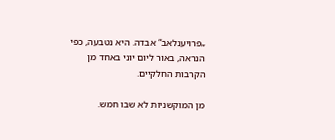„פרויענלאב“ אבדה. היא נטבעה, כפי הנראה, באור ליום יוני באחד מן הקרבות החלקיים.

מן המוקשניות לא שבו חמש.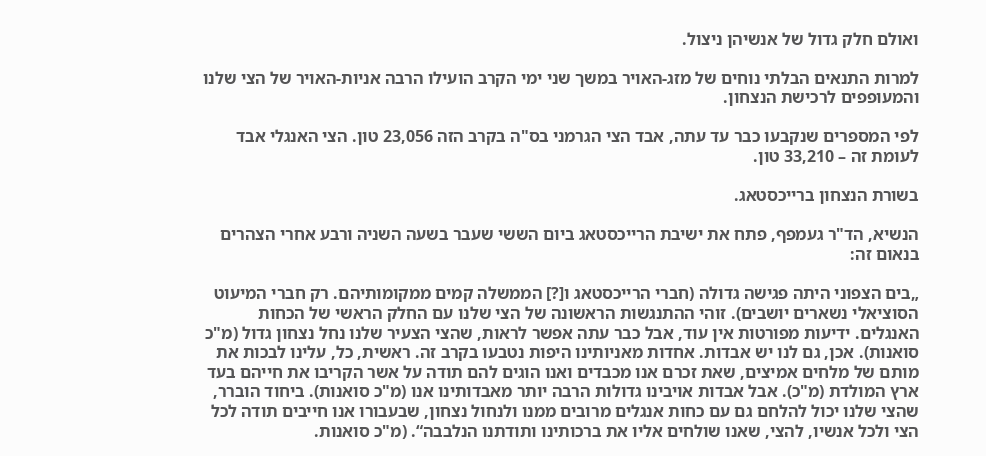ואולם חלק גדול של אנשיהן ניצול.

למרות התנאים הבלתי נוחים של מזג-האויר במשך שני ימי הקרב הועילו הרבה אניות-האויר של הצי שלנו והמעופפים לרכישת הנצחון.

לפי המספרים שנקבעו כבר עד עתה, אבד הצי הגרמני בס"ה בקרב הזה 23,056 טון. הצי האנגלי אבד לעומת זה – 33,210 טון.

בשורת הנצחון ברייכסטאג.

הנשיא, הד"ר געמפף, פתח את ישיבת הרייכסטאג ביום הששי שעבר בשעה השניה ורבע אחרי הצהרים בנאום זה:

„בים הצפוני היתה פגישה גדולה (חברי הרייכסטאג ו[?] הממשלה קמים ממקומותיהם. רק חברי המיעוט הסוציאלי נשארים יושבים). זוהי ההתנגשות הראשונה של הצי שלנו עם החלק הראשי של הכחות האנגלים. ידיעות מפורטות אין עוד, אבל כבר עתה אפשר לראות, שהצי הצעיר שלנו נחל נצחון גדול (מ"כ סואנות). אכן, גם לנו יש אבדות. אחדות מאניותינו היפות נטבעו בקרב זה. ראשית, כל, עלינו לבכות את מותם של מלחים אמיצים, שאת זכרם אנו מכבדים ואנו הוגים להם תודה על אשר הקריבו את חייהם בעד ארץ המולדת (מ"כ). אבל אבדות אויבינו גדולות הרבה יותר מאבדותינו אנו (מ"כ סואנות). ביחוד הוברר, שהצי שלנו יכול להלחם גם עם כחות אנגלים מרובים ממנו ולנחול נצחון, שבעבורו אנו חייבים תודה לכל הצי ולכל אנשיו, להצי, שאנו שולחים אליו את ברכותינו ותודתנו הנלבבה“. (מ"כ סואנות.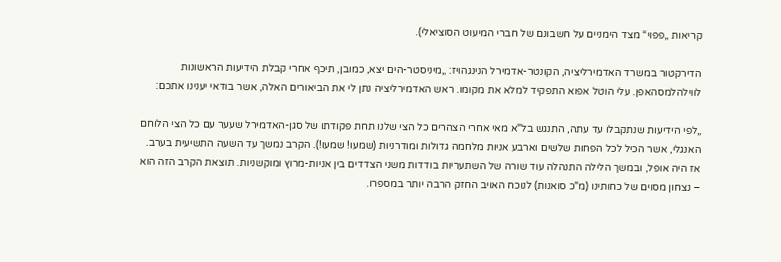קריאות „פפוי“ מצד הימניים על חשבונם של חברי המיעוט הסוציאלי).

הדירקטור במשרד האדמירליציה, הקונטר-אדמירל הנינגהויז: „מיניסטר-הים יצא, כמובן, תיכף אחרי קבלת הידיעות הראשונות לווילהלמסהאפן. עלי הוטל אפוא התפקיד למלא את מקומו. ראש האדמירליציה נתן לי את הביאורים האלה, אשר בודאי יענינו אתכם:

„לפי הידיעות שנתקבלו עד עתה, התנגש בל"א מאי אחרי הצהרים כל הצי שלנו תחת פקודתו של סגן-האדמירל שעער עם כל הצי הלוחם האנגלי, אשר הכיל לכל הפחות שלשים וארבע אניות מלחמה גדולות ומודרניות (שמעו! שמעו!). הקרב נמשך עד השעה התשיעית בערב. אז היה אופל, ובמשך הלילה התנהלה עוד שורה של השתעריות בודדות משני הצדדים בין אניות-מרוץ ומוקשניות. תוצאת הקרב הזה הוא – נצחון מסוים של כחותינו (מ"כ סואנות) לנוכח האויב החזק הרבה יותר במספרו.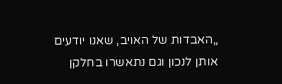„האבדות של האויב, שאנו יודעים אותן לנכון וגם נתאשרו בחלקן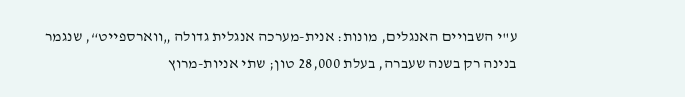ע"י השבויים האנגלים, מונות: אנית-מערכה אנגלית גדולה „ווארספייט“, שנגמר בנינה רק בשנה שעברה, בעלת 28,000 טון; שתי אניות-מרוץ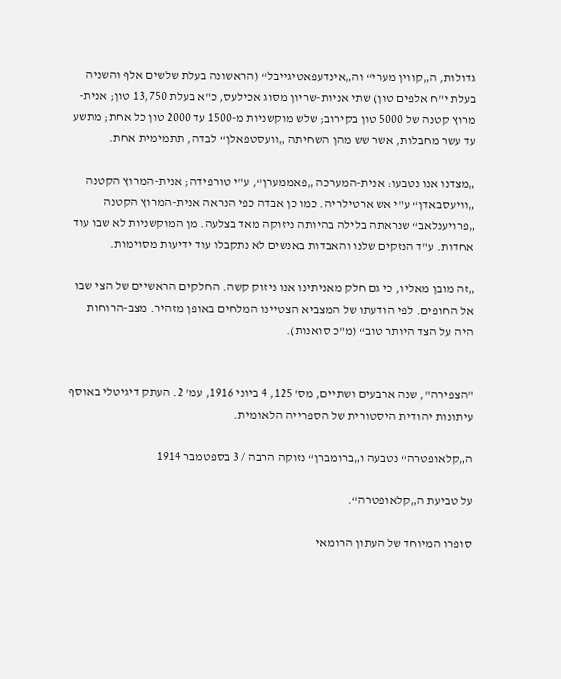גדולות, ה„קווין מערי“ וה„אינדעפאטיגייבל“ (הראשונה בעלת שלשים אלף והשניה בעלת י"ח אלפים טון) שתי אניות-שריון מסוג אכילעס, כ"א בעלת 13,750 טון; אנית-מרוץ קטנה של 5000 טון בקירוב; שלש מוקשניות מ-1500 עד 2000 טון כל אחת; מתשע עד עשר מחבלות, אשר שש מהן השחיתה „וועסטפאלן“ לבדה, תתמימית אחת.

„מצדנו אנו נטבעו: אנית-המערכה „פאממערן“, ע"י טורפידה; אנית-המרוץ הקטנה „וויעסבאדן“ ע"י אש ארטילריה. כמו כן אבדה כפי הנראה אנית-המרוץ הקטנה „פרויענלאב“ שנראתה בלילה בהיותה ניזוקה מאד בצלעה. מן המוקשניות לא שבו עוד אחדות. ע"ד הנזקים שלנו והאבדות באנשים לא נתקבלו עוד ידיעות מסוימות.

„זה מובן מאליו, כי גם חלק מאניתינו אנו ניזוק קשה. החלקים הראשיים של הצי שבו אל החופים. לפי הודעתו של המצביא הצטיינו המלחים באופן מזהיר. מצב-הרוחות היה על הצד היותר טוב“ (מ"כ סואנות).


"הצפירה", שנה ארבעים ושתיים, מס' 125, 4 ביוני 1916, עמ' 2. העתק דיגיטלי באוסף עיתונות יהודית היסטורית של הספרייה הלאומית.

ה„קלאופטרה“ נטבעה ו„ברומברן“ נזוקה הרבה / 3 בספטמבר 1914

על טביעת ה„קלאופטרה“.

סופרו המיוחד של העתון הרומאי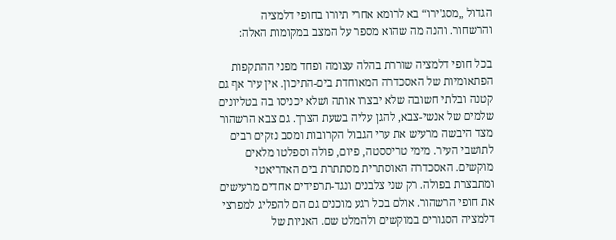הגדול „מסג'ירו“ בא לרומא אחרי תיורו בחופי דלמציה והרשחור. והנה מה שהוא מספר על המצב במקומות האלה:

בכל חופי דלמציה שוררת בהלה עצומה ופחד מפני ההתקפות הפתאומיות של האסכדרה המאוחדת בים-התיכון. אין עיר אף גם קטנה ובלתי חשובה שלא יבצרו אותה ושלא יכניסו בה בטליונים שלמים של אנשי-צבא, להגן עליה בשעת הצרך. גם צבא הרשהור מצד היבשה מרעיש את ערי הגבול הקרובות ומסב נזקים רבים לתושבי העיר. מימי טריססטה, פיום, פולה וספלטו מלאים מוקשים. האסכדרה האוסתרית מסתתרת בים האדריאטי ומתבצרת בפולה. רק שני צלבנים ונגד-תרפידים אחדים מרעישים את חופי הרשהור. אולם בכל רגע מוכנים גם הם להפליג למפרצי דלמציה הסגורים במוקשים ולהמלט שם. האניות של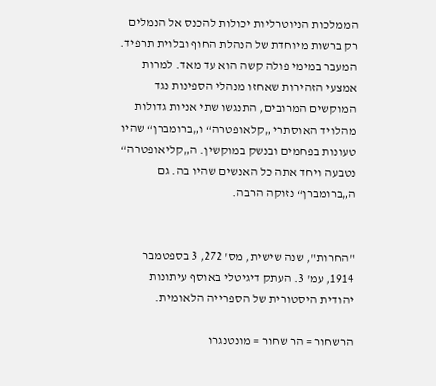הממלכות הניוטרליות יכולות להכנס אל הנמלים רק ברשות מיוחדת של הנהלת החוף ובלוית תרפיד. המעבר במימי פולה קשה הוא עד מאד. למרות אמצעי הזהירות שאחזו מנהלי הספינות נגד המוקשים המרובים, התנגשו שתי אניות גדולות מהלויד האוסתרי „קלאופטרה“ ו„ברומברן“ שהיו טעונות בפחמים ובנשק במוקשין. ה„קליאופטרה“ נטבעה ויחד אתה כל האנשים שהיו בה. גם ה„ברומברן“ נזוקה הרבה.


"החרות", שנה שישית, מס' 272, 3 בספטמבר 1914, עמ' 3. העתק דיגיטלי באוסף עיתונות יהודית היסטורית של הספרייה הלאומית.

הרשחור = הר שחור = מונטנגרו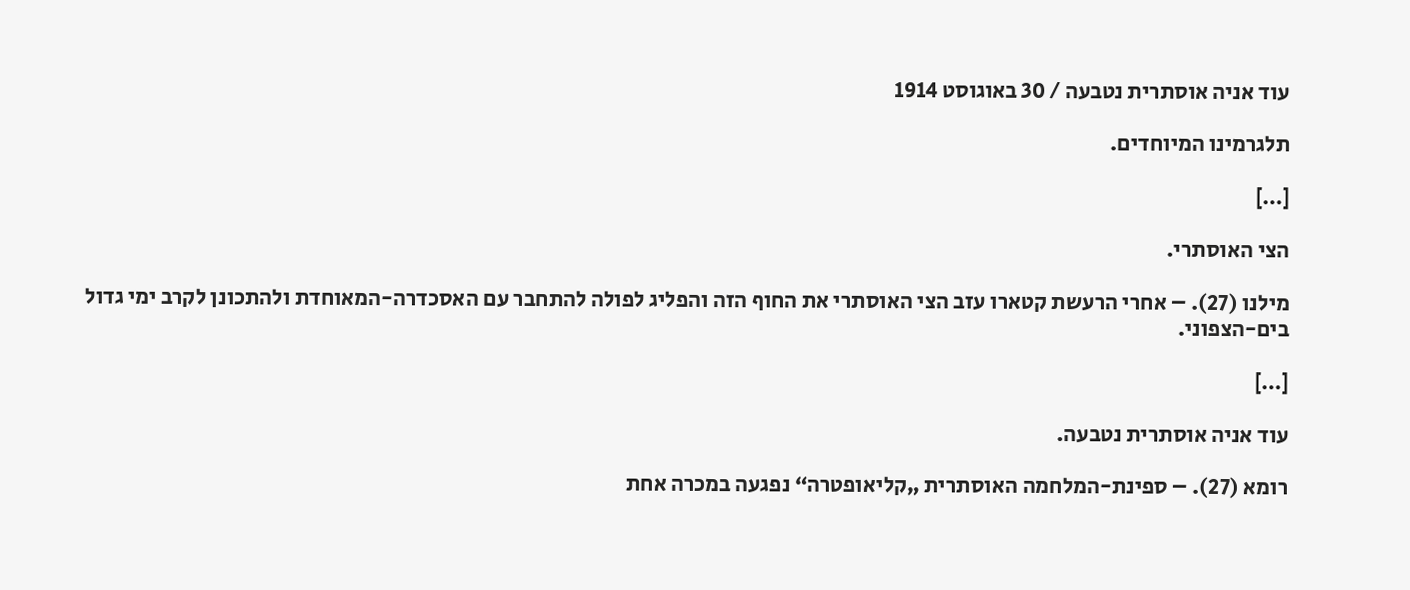עוד אניה אוסתרית נטבעה / 30 באוגוסט 1914

תלגרמינו המיוחדים.

[…]

הצי האוסתרי.

מילנו (27). – אחרי הרעשת קטארו עזב הצי האוסתרי את החוף הזה והפליג לפולה להתחבר עם האסכדרה-המאוחדת ולהתכונן לקרב ימי גדול בים-הצפוני.

[…]

עוד אניה אוסתרית נטבעה.

רומא (27). – ספינת-המלחמה האוסתרית „קליאופטרה“ נפגעה במכרה אחת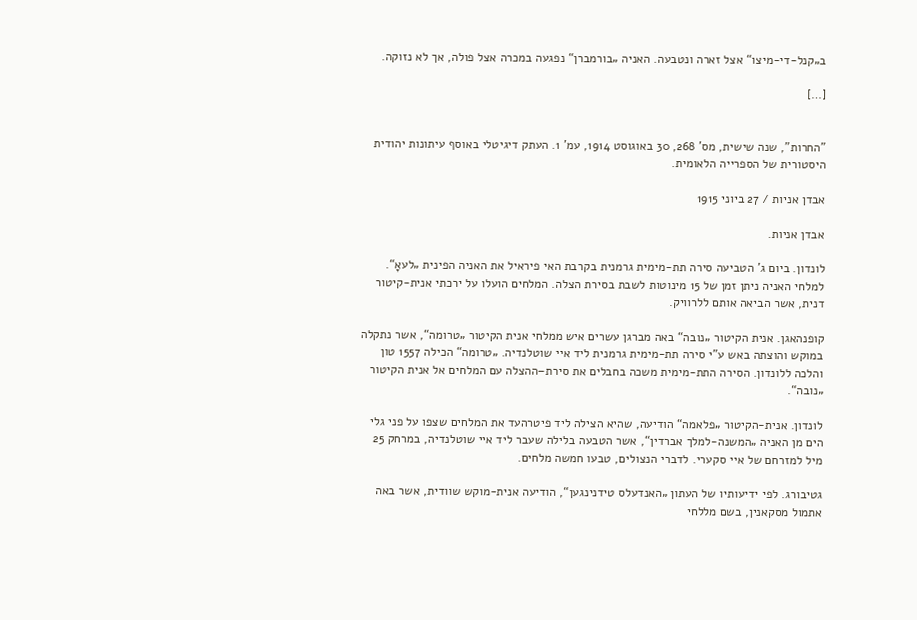ב„קנל-די-מיצו“ אצל זארה ונטבעה. האניה „בורמברן“ נפגעה במכרה אצל פולה, אך לא נזוקה.

[…]


"החרות", שנה שישית, מס' 268, 30 באוגוסט 1914, עמ' 1. העתק דיגיטלי באוסף עיתונות יהודית היסטורית של הספרייה הלאומית.

אבדן אניות / 27 ביוני 1915

אבדן אניות.

לונדון. ביום ג' הטביעה סירה תת-מימית גרמנית בקרבת האי פיראיל את האניה הפינית „לעאָ“. למלחי האניה ניתן זמן של 15 מינוטות לשבת בסירת הצלה. המלחים הועלו על ירכתי אנית-קיטור דנית, אשר הביאה אותם ללרוויק.

קופנהאגן. אנית הקיטור „נובה“ באה מברגן עשרים איש ממלחי אנית הקיטור „טרומה“, אשר נתקלה במוקש והוצתה באש ע"י סירה תת-מימית גרמנית ליד איי שוטלנדיה. „טרומה“ הכילה 1557 טון והלכה ללונדון. הסירה התת-מימית משכה בחבלים את סירת–ההצלה עם המלחים אל אנית הקיטור „נובה“.

לונדון. אנית-הקיטור „פלאמה“ הודיעה, שהיא הצילה ליד פיטרהעד את המלחים שצפו על פני גלי הים מן האניה „המשנה-למלך אברדין“, אשר הטבעה בלילה שעבר ליד איי שוטלנדיה, במרחק 25 מיל למזרחם של איי סקערי. לדברי הנצולים, טבעו חמשה מלחים.

גטיבורג. לפי ידיעותיו של העתון „האנדעלס טידנינגען“, הודיעה אנית-מוקש שוודית, אשר באה אתמול מסקאנין, בשם מללחי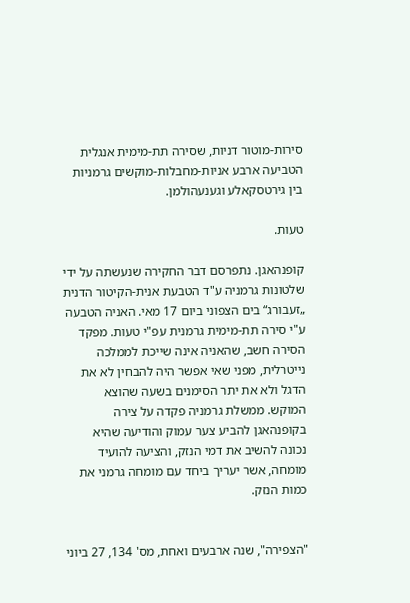סירות-מוטור דניות, שסירה תת-מימית אנגלית הטביעה ארבע אניות-מחבלות-מוקשים גרמניות בין גירטסקאלע וגענעהולמן.

טעות.

קופנהאגן. נתפרסם דבר החקירה שנעשתה על ידי שלטונות גרמניה ע"ד הטבעת אנית-הקיטור הדנית „זעבורג“ בים הצפוני ביום 17 מאי. האניה הטבעה ע"י סירה תת-מימית גרמנית עפ"י טעות. מפקד הסירה חשב, שהאניה אינה שייכת לממלכה נייטרלית, מפני שאי אפשר היה להבחין לא את הדגל ולא את יתר הסימנים בשעה שהוצא המוקש. ממשלת גרמניה פקדה על צירה בקופנהאגן להביע צער עמוק והודיעה שהיא נכונה להשיב את דמי הנזק, והציעה להועיד מומחה, אשר יעריך ביחד עם מומחה גרמני את כמות הנזק.


"הצפירה", שנה ארבעים ואחת, מס' 134, 27 ביוני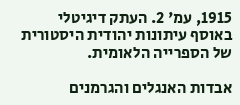1915, עמ' 2. העתק דיגיטלי באוסף עיתונות יהודית היסטורית של הספרייה הלאומית.

אבדות האנגלים והגרמנים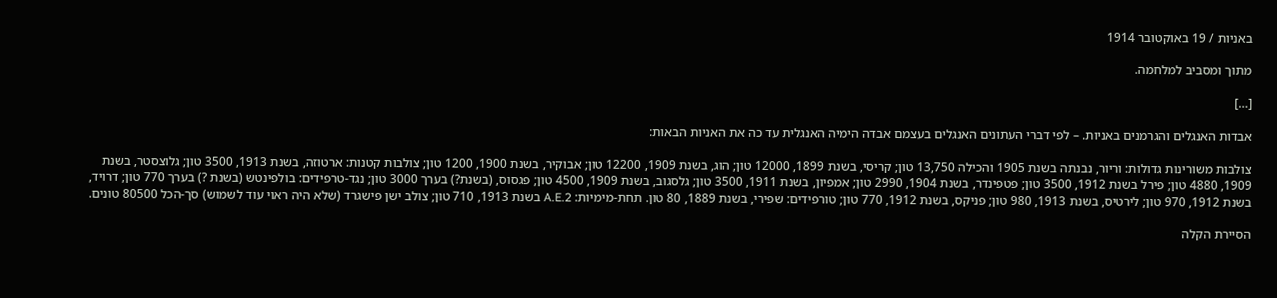באניות / 19 באוקטובר 1914

מתוך ומסביב למלחמה.

[…]

אבדות האנגלים והגרמנים באניות. – לפי דברי העתונים האנגלים בעצמם אבדה הימיה האנגלית עד כה את האניות הבאות:

צולבות משורינות גדולות: וריור, נבנתה בשנת 1905 והכילה 13,750 טון; קריסי, בשנת 1899, 12000 טון; הוג, בשנת 1909, 12200 טון; אבוקיר, בשנת 1900, 1200 טון; צולבות קטנות: ארטוזה, בשנת 1913, 3500 טון; גלוצסטר, בשנת 1909, 4880 טון; פירל בשנת 1912, 3500 טון; פטפינדר, בשנת 1904, 2990 טון; אמפיון, בשנת 1911, 3500 טון; גלסגוב, בשנת 1909, 4500 טון; פגסוס, (בשנת?) בערך 3000 טון; נגד-טרפידים: בולפינטש (בשנת ?) בערך 770 טון; דרויד, בשנת 1912, 970 טון; לירטיס, בשנת 1913, 980 טון; פניקס, בשנת 1912, 770 טון; טורפידים: שפירי, בשנת 1889, 80 טון. תחת-מימיות: A.E.2 בשנת 1913, 710 טון; צולב ישן פישגרד (שלא היה ראוי עוד לשמוש) סך-הכל 80500 טונים.

הסיירת הקלה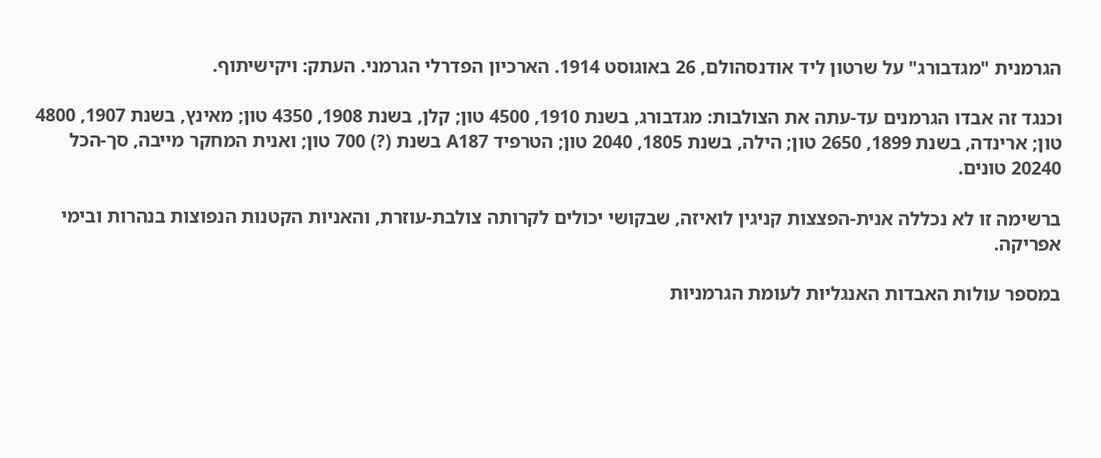הגרמנית "מגדבורג" על שרטון ליד אודנסהולם, 26 באוגוסט 1914. הארכיון הפדרלי הגרמני. העתק: ויקישיתוף.

וכנגד זה אבדו הגרמנים עד-עתה את הצולבות: מגדבורג, בשנת 1910, 4500 טון; קלן, בשנת 1908, 4350 טון; מאינץ, בשנת 1907, 4800 טון; ארינדה, בשנת 1899, 2650 טון; הילה, בשנת 1805, 2040 טון; הטרפיד A187 בשנת (?) 700 טון; ואנית המחקר מייבה, סך-הכל 20240 טונים.

ברשימה זו לא נכללה אנית-הפצצות קניגין לואיזה, שבקושי יכולים לקרותה צולבת-עוזרת, והאניות הקטנות הנפוצות בנהרות ובימי אפריקה.

במספר עולות האבדות האנגליות לעומת הגרמניות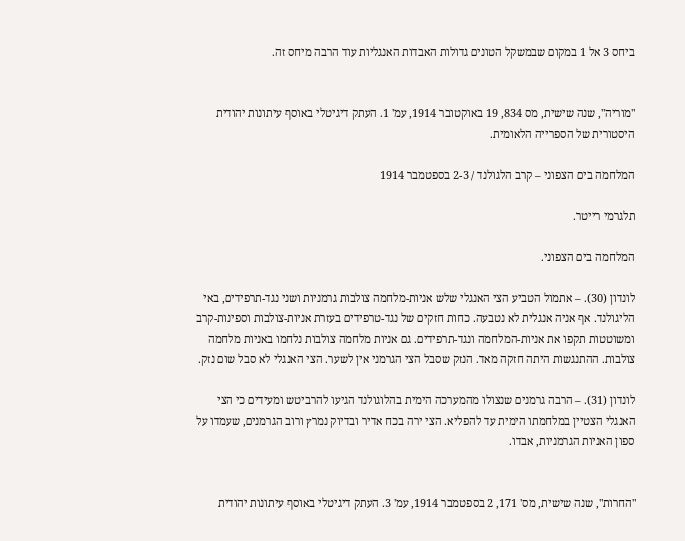ביחס 3 אל 1 במקום שבמשקל הטונים גדולות האבדות האנגליות עוד הרבה מיחס זה.


"מוריה", שנה שישית, מס 834, 19 באוקטובר 1914, עמ' 1. העתק דיגיטלי באוסף עיתונות יהודית היסטורית של הספרייה הלאומית.

המלחמה בים הצפוני – קרב הלגולנד / 2-3 בספטמבר 1914

תלגרמי רייטר.

המלחמה בים הצפוני.

לונדון (30). – אתמול הטביע הצי האנגלי שלש אניות-מלחמה צולבות גרמניות ושני נגד-תרפידים, באי הליגולנד. אף אניה אנגלית לא נטבעה. כחות חזקים של נגד-טרפידים בעזרת אניות-צולבות וספינות-קרב ומשוטטות תקפו את אניות-המלחמה ונגד-תרפידים. גם אניות מלחמה צולבות נלחמו באניות מלחמה צולבות. ההתנגשות היתה חזקה מאד. הנזק שסבל הצי הגרמני אין לשער. הצי האנגלי לא סבל שום נזק.

לונדון (31). – הרבה גרמנים שנצולו מהמערכה הימית בהלוגולנד הגיעו להרביטש ומעידים כי הצי האנגלי הצטיין במלחמתו הימית עד להפליא. הצי ירה בכח אדיר ובדיוק נמרץ ורוב הגרמנים, שעמדו על ספון האניות הגרמניות, אבדו.


"החרות", שנה שישית, מס' 171, 2 בספטמבר 1914, עמ' 3. העתק דיגיטלי באוסף עיתונות יהודית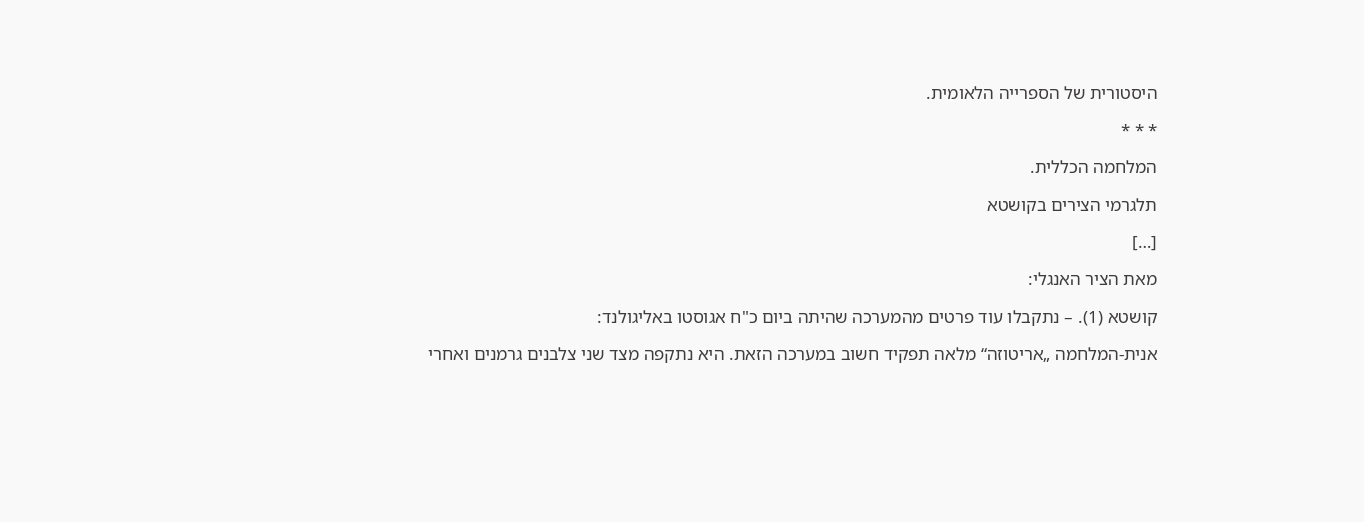היסטורית של הספרייה הלאומית.

* * *

המלחמה הכללית.

תלגרמי הצירים בקושטא

[…]

מאת הציר האנגלי:

קושטא (1). – נתקבלו עוד פרטים מהמערכה שהיתה ביום כ"ח אגוסטו באליגולנד:

אנית-המלחמה „אריטוזה“ מלאה תפקיד חשוב במערכה הזאת. היא נתקפה מצד שני צלבנים גרמנים ואחרי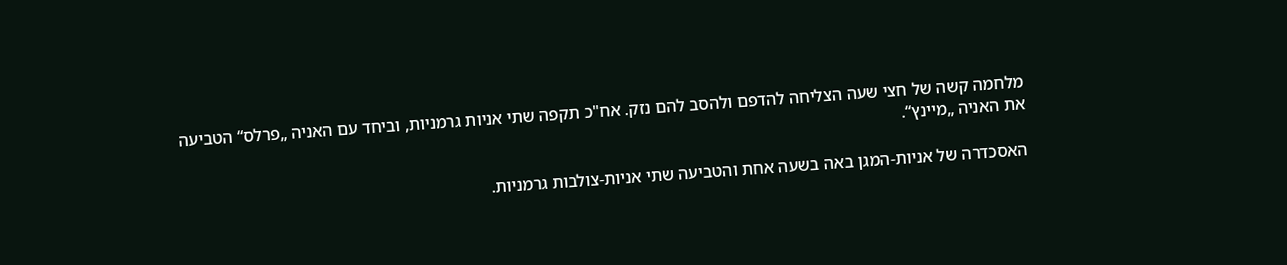מלחמה קשה של חצי שעה הצליחה להדפם ולהסב להם נזק. אח"כ תקפה שתי אניות גרמניות, וביחד עם האניה „פרלס“ הטביעה את האניה „מיינץ“.

האסכדרה של אניות-המגן באה בשעה אחת והטביעה שתי אניות-צולבות גרמניות.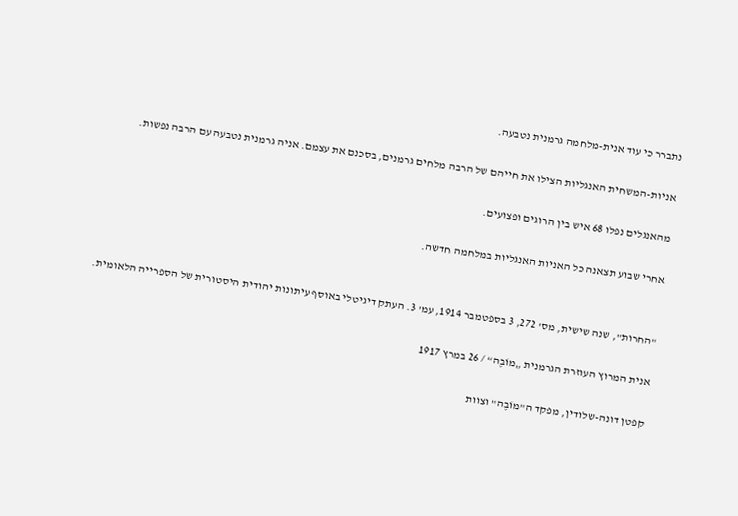נתברר כי עוד אנית-מלחמה גרמנית נטבעה.

אניות-המשחית האנגליות הצילו את חייהם של הרבה מלחים גרמנים, בסכנם את עצמם. אניה גרמנית נטבעה עם הרבה נפשות.

מהאנגלים נפלו 68 איש בין הרוגים ופצועים.

אחרי שבוע תצאנה כל האניות האנגליות במלחמה חדשה.


"החרות", שנה שישית, מס' 272, 3 בספטמבר 1914, עמ' 3. העתק דיגיטלי באוסף עיתונות יהודית היסטורית של הספרייה הלאומית.

אנית המרוץ העוזרת הגרמנית „מוֹבֶה“ / 26 במרץ 1917

קפטן דונה-שלודין, מפקד ה"מוֹבֶה" וצוות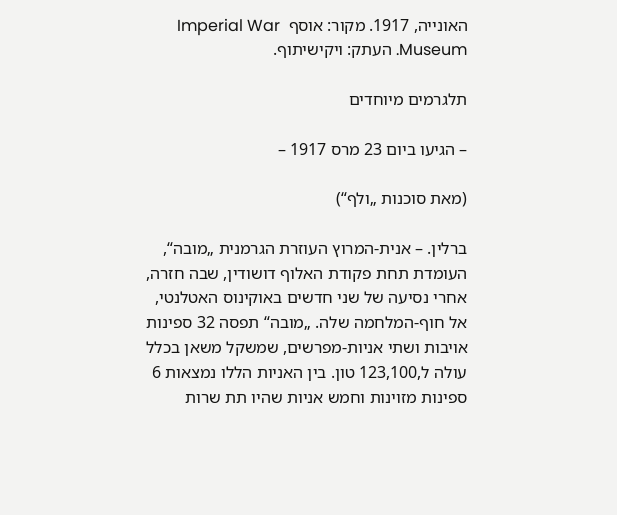האונייה, 1917. מקור: אוסף  Imperial War Museum. העתק: ויקישיתוף.

תלגרמים מיוחדים

– הגיעו ביום 23 מרס 1917 –

(מאת סוכנות „ולף“)

ברלין. – אנית-המרוץ העוזרת הגרמנית „מובה“, העומדת תחת פקודת האלוף דושודין, שבה חזרה, אחרי נסיעה של שני חדשים באוקינוס האטלנטי, אל חוף-המלחמה שלה. „מובה“ תפסה 32 ספינות אויבות ושתי אניות-מפרשים, שמשקל משאן בכלל עולה ל,123,100 טון. בין האניות הללו נמצאות 6 ספינות מזוינות וחמש אניות שהיו תת שרות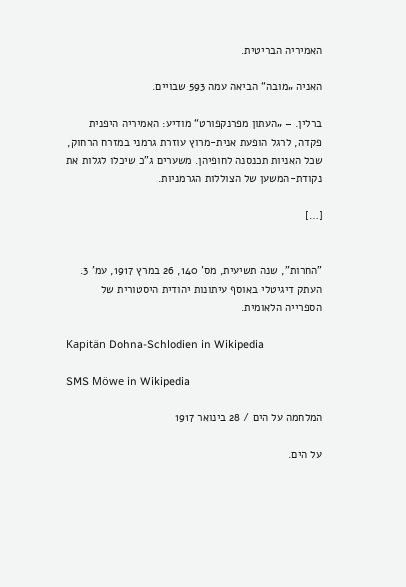האמיריה הבריטית.

האניה „מובה“ הביאה עמה 593 שבויים.

ברלין. – „העתון מפרנקפורט“ מודיע: האמיריה היפנית פקדה, לרגל הופעת אנית-מרוץ עוזרת גרמני במזרח הרחוק, שכל האניות תכנסנה לחופיהן. משערים ג"כ שיכלו לגלות את נקודת-המשען של הצוללות הגרמניות.

[…]


"החרות", שנה תשיעית, מס' 140, 26 במרץ 1917, עמ' 3. העתק דיגיטלי באוסף עיתונות יהודית היסטורית של הספרייה הלאומית.

Kapitän Dohna-Schlodien in Wikipedia

SMS Möwe in Wikipedia

המלחמה על הים / 28 בינואר 1917

על הים.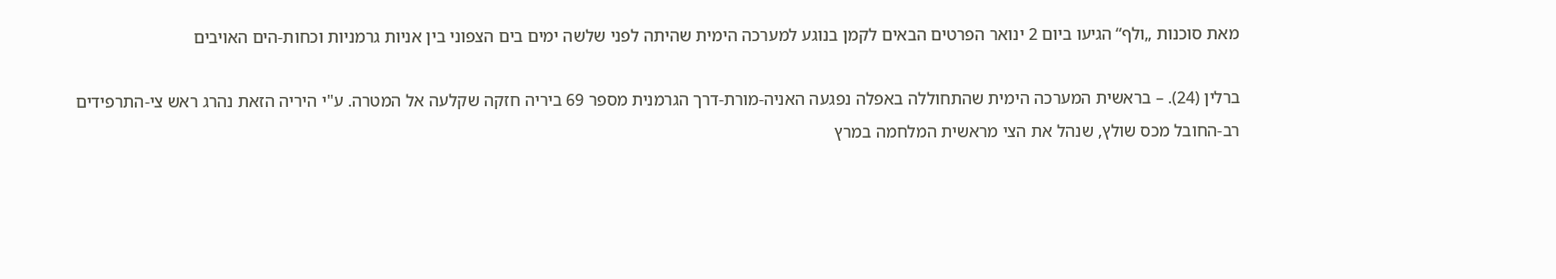מאת סוכנות „ולף“ הגיעו ביום 2 ינואר הפרטים הבאים לקמן בנוגע למערכה הימית שהיתה לפני שלשה ימים בים הצפוני בין אניות גרמניות וכחות-הים האויבים

ברלין (24). – בראשית המערכה הימית שהתחוללה באפלה נפגעה האניה-מורת-דרך הגרמנית מספר 69 ביריה חזקה שקלעה אל המטרה. ע"י היריה הזאת נהרג ראש צי-התרפידים רב-החובל מכס שולץ, שנהל את הצי מראשית המלחמה במרץ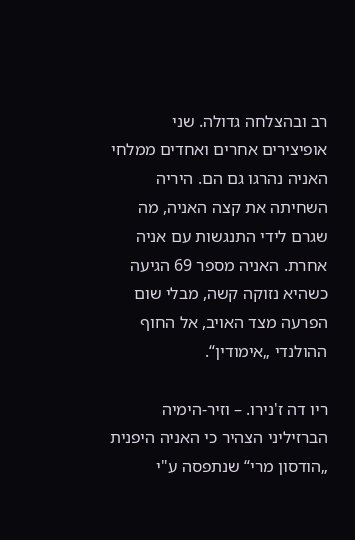רב ובהצלחה גדולה. שני אופיצירים אחרים ואחדים ממלחי האניה נהרגו גם הם. היריה השחיתה את קצה האניה, מה שגרם לידי התנגשות עם אניה אחרת. האניה מספר 69 הגיעה כשהיא נזוקה קשה, מבלי שום הפרעה מצד האויב, אל החוף ההולנדי „אימודין“.

ריו דה ז'נירו. – וזיר-הימיה הברזיליני הצהיר כי האניה היפנית „הודסון מרי“ שנתפסה ע"י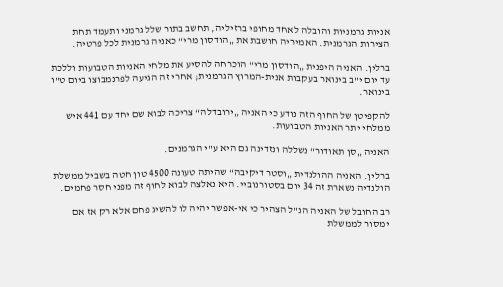אניות גרמניות והובלה לאחד מחופי ברזיליה, תחשב בתור שלל גרמני ותעמד תחת הצירות הגרמנית. האמיריה חושבת את „הודסון מרי“ כאניה גרמנית לכל פרטיה.

ברלין. האניה היפנית „הודסון מרי“ הוכרחה להסיע את מלחי האניות הטבועות וללכת עד יום י"ב בינואר בעקבות אנית-המרוץ הגרמנית; אחרי זה הגיעה לפרנמבוצו ביום ט"ו בינואר.

להקפיטן של החוף הזה נודע כי האניה „ירובדלה“ צריכה לבוא שם יחד עם 441 איש ממלחי יתר האניות הטבועות.

האניה „סן תאודור“ נשללה ונזדינה גם היא ע"י הגרמנים.

ברלין. האניה ההולנדית „וסטר דיקיבה“ שהיתה טעונה 4500 טון חטה בשביל ממשלת הולנדיה נשארת זה 34 יום בסטורנוביי. היא נאלצה לבוא לחוף זה מפני חסר פחמים.

רב החובל של האניה הנ"ל הצהיר כי אי-אפשר יהיה לו להשיג פחם אלא רק אז אם ימסור לממשלת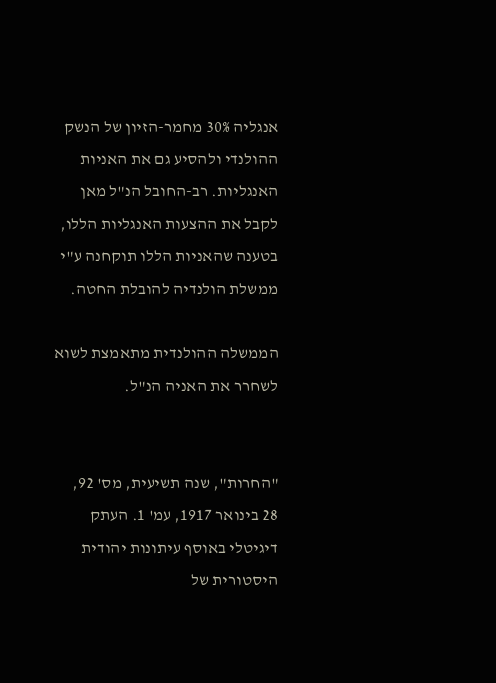אנגליה 30% מחמר-הזיון של הנשק ההולנדי ולהסיע גם את האניות האנגליות. רב-החובל הנ"ל מאן לקבל את ההצעות האנגליות הללו, בטענה שהאניות הללו תוקחנה ע"י ממשלת הולנדיה להובלת החטה.

הממשלה ההולנדית מתאמצת לשוא לשחרר את האניה הנ"ל.


"החרות", שנה תשיעית, מס' 92, 28 בינואר 1917, עמ' 1. העתק דיגיטלי באוסף עיתונות יהודית היסטורית של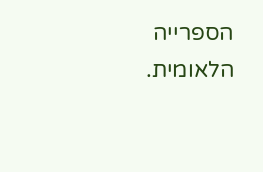הספרייה הלאומית.